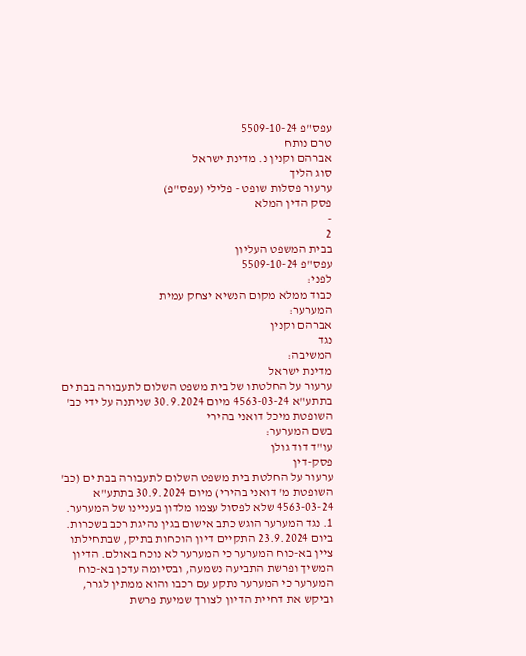עפס"פ 5509-10-24
טרם נותח
אברהם וקנין נ. מדינת ישראל
סוג הליך
ערעור פסלות שופט - פלילי (עפס"פ)
פסק הדין המלא
-
2
בבית המשפט העליון
עפס"פ 5509-10-24
לפני:
כבוד ממלא מקום הנשיא יצחק עמית
המערער:
אברהם וקנין
נגד
המשיבה:
מדינת ישראל
ערעור על החלטתו של בית משפט השלום לתעבורה בבת ים בתתע"א 4563-03-24 מיום 30.9.2024 שניתנה על ידי כב' השופטת מיכל דואני בהירי
בשם המערער:
עו"ד דוד גולן
פסק-דין
ערעור על החלטת בית משפט השלום לתעבורה בבת ים (כב' השופטת מ' דואני בהירי) מיום 30.9.2024 בתתע"א 4563-03-24 שלא לפסול עצמו מלדון בעניינו של המערער.
1. נגד המערער הוגש כתב אישום בגין נהיגת רכב בשכרות. ביום 23.9.2024 התקיים דיון הוכחות בתיק, שבתחילתו ציין בא-כוח המערער כי המערער לא נוכח באולם. הדיון המשיך ופרשת התביעה נשמעה, ובסיומה עדכן בא-כוח המערער כי המערער נתקע עם רכבו והוא ממתין לגרר, וביקש את דחיית הדיון לצורך שמיעת פרשת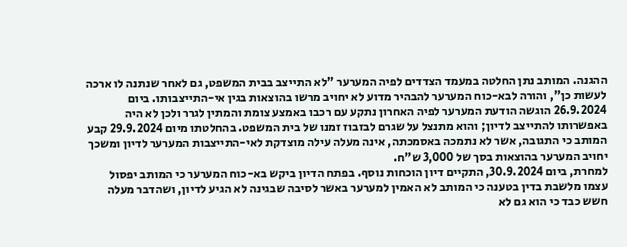ההגנה. המותב נתן החלטה במעמד הצדדים לפיה המערער "לא התייצב בבית המשפט, גם לאחר שנתנה לו ארכה לעשות כן", והורה לבא-כוח המערער להבהיר מדוע לא יחויב מרשו בהוצאות בגין אי-התייצבותו. ביום 26.9.2024 הוגשה הודעת המערער לפיה האחרון נתקע עם רכבו באמצע צומת והמתין לגרר ולכן לא היה באפשרותו להתייצב לדיון; והוא מתנצל על שגרם לבזבוז זמנו של בית המשפט. בהחלטתו מיום 29.9.2024 קבע המותב כי התגובה, אשר לא נתמכה באסמכתה, אינה מעלה עילה מוצדקת לאי-התייצבות המערער לדיון ומשכך יחויב המערער בהוצאות בסך של 3,000 ש"ח.
למחרת, ביום 30.9.2024, התקיים דיון הוכחות נוסף. בפתח הדיון ביקש בא-כוח המערער כי המותב יפסול עצמו מלשבת בדין בטענה כי המותב לא האמין למערער באשר לסיבה שבגינה לא הגיע לדיון, ושהדבר מעלה חשש כבד כי הוא גם לא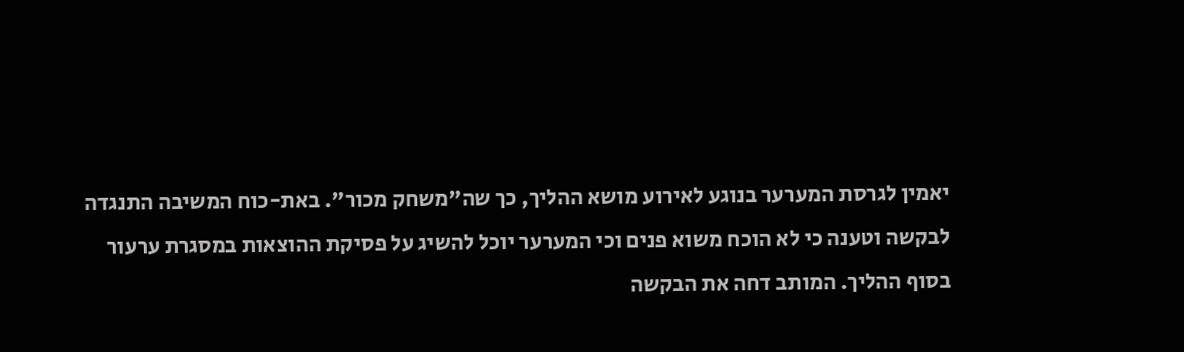יאמין לגרסת המערער בנוגע לאירוע מושא ההליך, כך שה"משחק מכור". באת-כוח המשיבה התנגדה לבקשה וטענה כי לא הוכח משוא פנים וכי המערער יוכל להשיג על פסיקת ההוצאות במסגרת ערעור בסוף ההליך. המותב דחה את הבקשה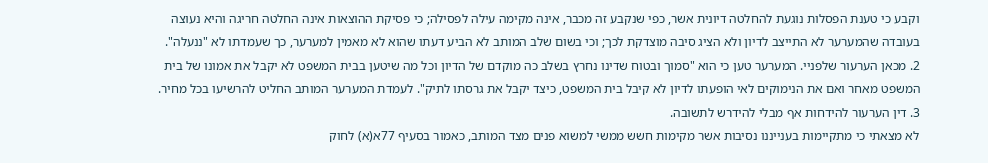וקבע כי טענת הפסלות נוגעת להחלטה דיונית אשר, כפי שנקבע זה מכבר, אינה מקימה עילה לפסילה; כי פסיקת ההוצאות אינה החלטה חריגה והיא נעוצה בעובדה שהמערער לא התייצב לדיון ולא הציג סיבה מוצדקת לכך; וכי בשום שלב המותב לא הביע דעתו שהוא לא מאמין למערער, כך שעמדתו לא "ננעלה".
2. מכאן הערעור שלפניי. המערער טען כי הוא "סמוך ובטוח שדינו נחרץ בשלב כה מוקדם של הדיון וכל מה שיטען בבית המשפט לא יקבל את אמונו של בית המשפט מאחר ואם את הנימוקים לאי הופעתו לדיון לא קיבל בית המשפט, כיצד יקבל את גרסתו לתיק". לעמדת המערער המותב החליט להרשיעו בכל מחיר.
3. דין הערעור להידחות אף מבלי להידרש לתשובה.
לא מצאתי כי מתקיימות בענייננו נסיבות אשר מקימות חשש ממשי למשוא פנים מצד המותב, כאמור בסעיף 77א(א) לחוק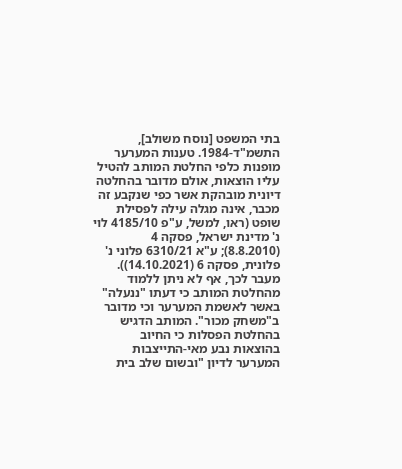בתי המשפט [נוסח משולב], התשמ"ד-1984. טענות המערער מופנות כלפי החלטת המותב להטיל עליו הוצאות, אולם מדובר בהחלטה דיונית מובהקת אשר כפי שנקבע זה מכבר, אינה מגלה עילה לפסילת שופט (ראו, למשל, ע"פ 4185/10 לוי נ' מדינת ישראל, פסקה 4 (8.8.2010); ע"א 6310/21 פלוני נ' פלונית, פסקה 6 (14.10.2021)). מעבר לכך, אף לא ניתן ללמוד מהחלטת המותב כי דעתו "ננעלה" באשר לאשמת המערער וכי מדובר ב"משחק מכור". המותב הדגיש בהחלטת הפסלות כי החיוב בהוצאות נבע מאי-התייצבות המערער לדיון "ובשום שלב בית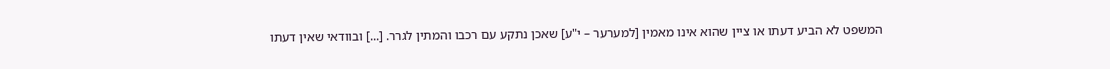המשפט לא הביע דעתו או ציין שהוא אינו מאמין [למערער – י"ע] שאכן נתקע עם רכבו והמתין לגרר. [...] ובוודאי שאין דעתו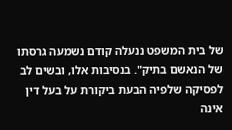של בית המשפט ננעלה קודם נשמעה גרסתו של הנאשם בתיק". בנסיבות אלו, ובשים לב לפסיקה שלפיה הבעת ביקורת על בעל דין אינה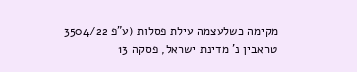מקימה כשלעצמה עילת פסלות (ע"פ 3504/22 טראבין נ' מדינת ישראל, פסקה 13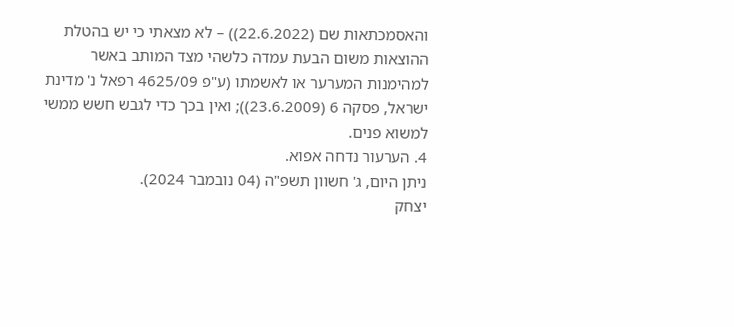והאסמכתאות שם (22.6.2022)) – לא מצאתי כי יש בהטלת ההוצאות משום הבעת עמדה כלשהי מצד המותב באשר למהימנות המערער או לאשמתו (ע"פ 4625/09 רפאל נ' מדינת ישראל, פסקה 6 (23.6.2009)); ואין בכך כדי לגבש חשש ממשי למשוא פנים.
4. הערעור נדחה אפוא.
ניתן היום, ג' חשוון תשפ"ה (04 נובמבר 2024).
יצחק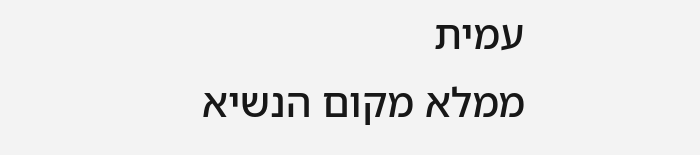עמית
ממלא מקום הנשיא